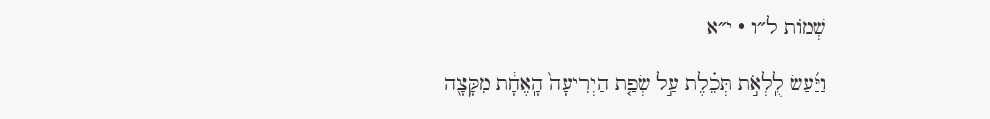שְׁמוֹת ל״ו · י״א

וַיַּ֜עַשׂ לֻֽלְאֹ֣ת תְּכֵ֗לֶת עַ֣ל שְׂפַ֤ת הַיְרִיעָה֙ הָֽאֶחָ֔ת מִקָּצָ֖ה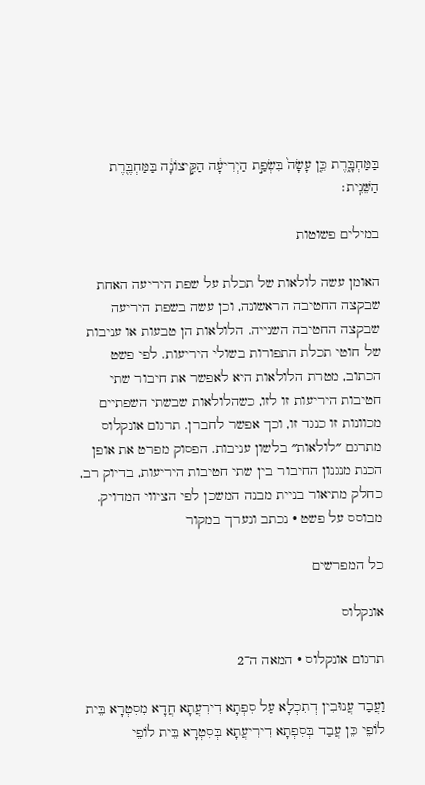בַּמַּחְבָּ֑רֶת כֵּ֤ן עָשָׂה֙ בִּשְׂפַ֣ת הַיְרִיעָ֔ה הַקִּ֣יצוֹנָ֔ה בַּמַּחְבֶּ֖רֶת הַשֵּׁנִֽית׃

במילים פשוטות

האומן עשה לולאות של תכלת על שפת היריעה האחת שבקצה החטיבה הראשונה, וכן עשה בשפת היריעה שבקצה החטיבה השנייה. הלולאות הן טבעות או עניבות של חוטי תכלת התפורות בשולי היריעות. לפי פשט הכתוב, מטרת הלולאות היא לאפשר את חיבור שתי חטיבות היריעות זו לזו, כשהלולאות שבשתי השפתיים מכוונות זו כנגד זו, וכך אפשר לחברן. תרגום אונקלוס מתרגם ״לולאות״ בלשון עניבות. הפסוק מפרט את אופן הכנת מנגנון החיבור בין שתי חטיבות היריעות, בדיוק רב, כחלק מתיאור בניית מבנה המשכן לפי הציווי המדויק.
מבוסס על פשט · נכתב ונערך במקור

כל המפרשים

אונקלוס

תרגום אונקלוס · המאה ה־2

וַעֲבַד עֲנוּבִין דְתִכְלָא עַל סִפְתָא דִירִעֲתָא חֲדָא מִסִטְרָא בֵּית לוֹפֵי כֵּן עֲבַד בְּסִפְתָא דִירִיעֲתָא בְּסִטְרָא בֵּית לוֹפֵי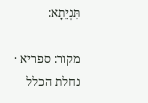תִּנְיֵתָא:

מקור: ספריא · נחלת הכלל